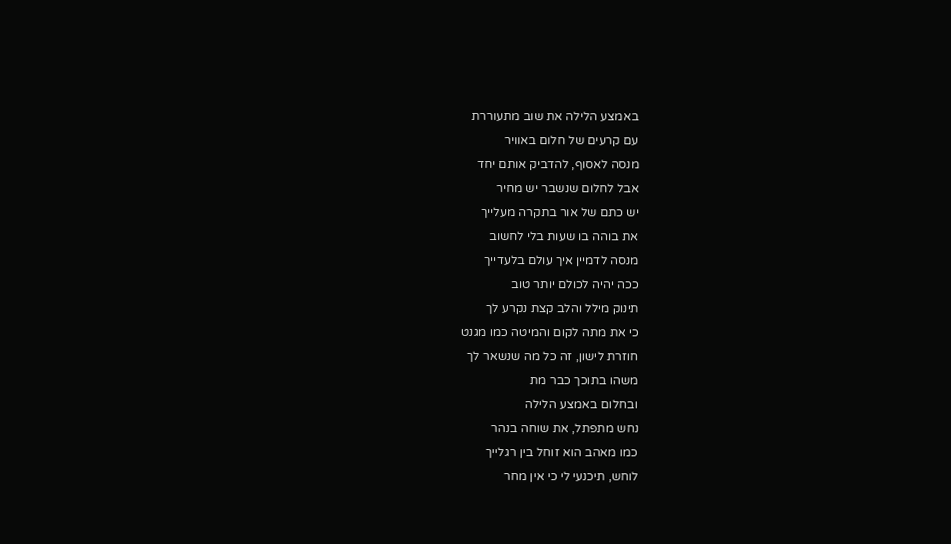באמצע הלילה את שוב מתעוררת
עם קרעים של חלום באוויר
מנסה לאסוף, להדביק אותם יחד
אבל לחלום שנשבר יש מחיר
יש כתם של אור בתקרה מעלייך
את בוהה בו שעות בלי לחשוב
מנסה לדמיין איך עולם בלעדייך
ככה יהיה לכולם יותר טוב
תינוק מילל והלב קצת נקרע לך
כי את מתה לקום והמיטה כמו מגנט
חוזרת לישון, זה כל מה שנשאר לך
משהו בתוכך כבר מת
ובחלום באמצע הלילה
נחש מתפתל, את שוחה בנהר
כמו מאהב הוא זוחל בין רגלייך
לוחש, תיכנעי לי כי אין מחר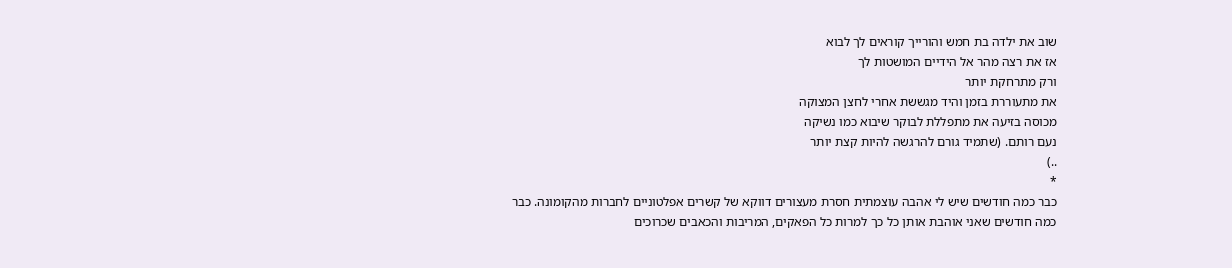שוב את ילדה בת חמש והורייך קוראים לך לבוא
אז את רצה מהר אל הידיים המושטות לך
ורק מתרחקת יותר
את מתעוררת בזמן והיד מגששת אחרי לחצן המצוקה
מכוסה בזיעה את מתפללת לבוקר שיבוא כמו נשיקה
נעם רותם. (שתמיד גורם להרגשה להיות קצת יותר
..)
*
כבר כמה חודשים שיש לי אהבה עוצמתית חסרת מעצורים דווקא של קשרים אפלטוניים לחברות מהקומונה. כבר
כמה חודשים שאני אוהבת אותן כל כך למרות כל הפאקים, המריבות והכאבים שכרוכים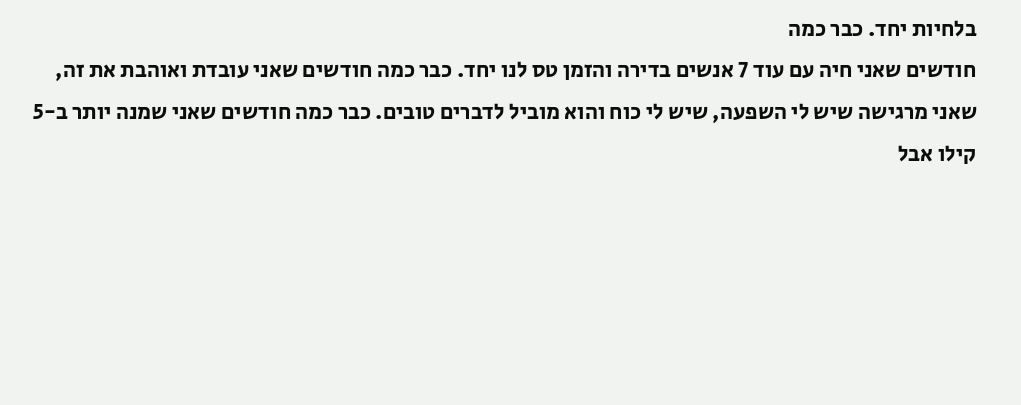בלחיות יחד. כבר כמה
חודשים שאני חיה עם עוד 7 אנשים בדירה והזמן טס לנו יחד. כבר כמה חודשים שאני עובדת ואוהבת את זה,
שאני מרגישה שיש לי השפעה, שיש לי כוח והוא מוביל לדברים טובים. כבר כמה חודשים שאני שמנה יותר ב-5
קילו אבל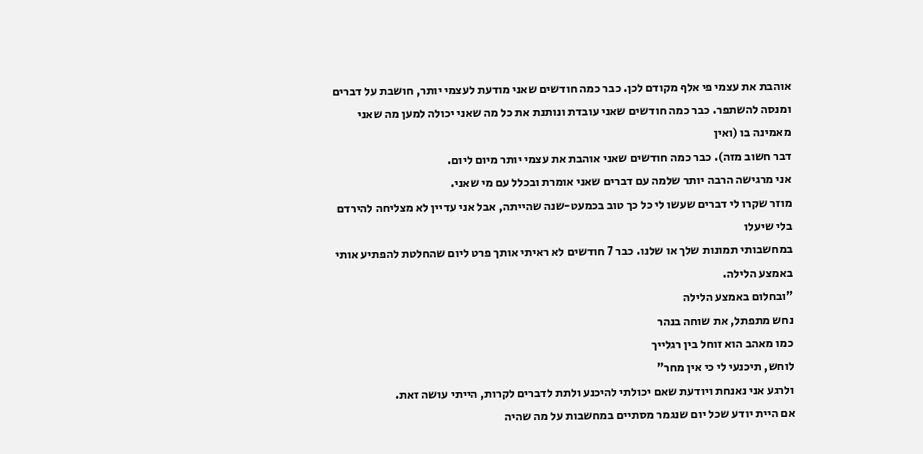אוהבת את עצמי פי אלף מקודם לכן. כבר כמה חודשים שאני מודעת לעצמי יותר, חושבת על דברים
ומנסה להשתפר. כבר כמה חודשים שאני עובדת ונותנת את כל מה שאני יכולה למען מה שאני מאמינה בו (ואין
דבר חשוב מזה). כבר כמה חודשים שאני אוהבת את עצמי יותר מיום ליום.
אני מרגישה הרבה יותר שלמה עם דברים שאני אומרת ובכלל עם מי שאני.
מוזר שקרו לי דברים שעשו לי כל כך טוב בכמעט-שנה שהייתה, אבל אני עדיין לא מצליחה להירדם בלי שיעלו
במחשבותי תמונות שלך או שלנו. כבר 7 חודשים לא ראיתי אותך פרט ליום שהחלטת להפתיע אותי באמצע הלילה.
"ובחלום באמצע הלילה
נחש מתפתל, את שוחה בנהר
כמו מאהב הוא זוחל בין רגלייך
לוחש, תיכנעי לי כי אין מחר"
ולרגע אני נאנחת ויודעת שאם יכולתי להיכנע ולתת לדברים לקרות, הייתי עושה זאת.
אם היית יודע שכל יום שנגמר מסתיים במחשבות על מה שהיה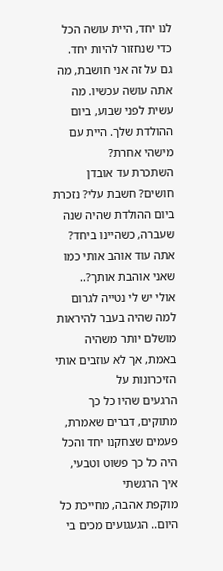לנו יחד, היית עושה הכל כדי שנחזור להיות יחד.
גם על זה אני חושבת, מה אתה עושה עכשיו. מה עשית לפני שבוע, ביום ההולדת שלך. היית עם מישהי אחרת?
השתכרת עד אובדן חושים? חשבת עלי? נזכרת ביום ההולדת שהיה שנה שעברה, כשהיינו ביחד?
אתה עוד אוהב אותי כמו שאני אוהבת אותך?..
אולי יש לי נטייה לגרום למה שהיה בעבר להיראות מושלם יותר משהיה באמת, אך לא עוזבים אותי הזיכרונות על
הרגעים שהיו כל כך מתוקים, דברים שאמרת, פעמים שצחקנו יחד והכל היה כל כך פשוט וטבעי, איך הרגשתי
מוקפת אהבה, מחייכת כל היום.. הגעגועים מכים בי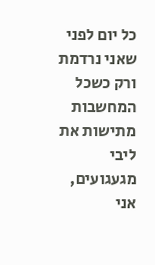כל יום לפני שאני נרדמת ורק כשכל המחשבות מתישות את
ליבי מגעגועים, אני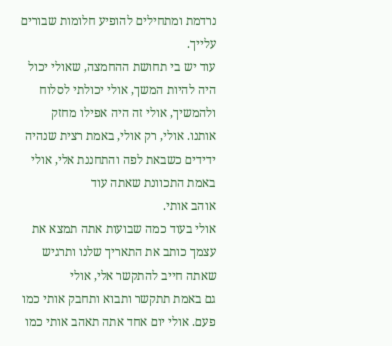נרדמת ומתחילים להופיע חלומות שבורים עלייך.
עוד יש בי תחושת ההחמצה, שאולי יכול היה להיות המשך, אולי יכולתי לסלוח ולהמשיך, אולי זה היה אפילו מחזק
אותנו. אולי, רק אולי, באמת רצית שנהיה ידידים כשבאת לפה והתחננת אלי, אולי באמת התכוונת שאתה עוד
אוהב אותי.
אולי בעוד כמה שבועות אתה תמצא את עצמך כותב את התאריך שלנו ותרגיש שאתה חייב להתקשר אלי, אולי
גם באמת תתקשר ותבוא ותחבק אותי כמו פעם. אולי יום אחד אתה תאהב אותי כמו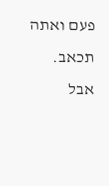פעם ואתה תכאב.
אבל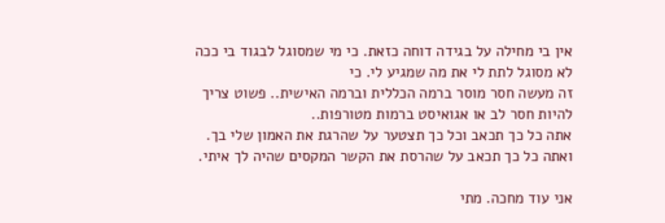אין בי מחילה על בגידה דוחה כזאת. כי מי שמסוגל לבגוד בי ככה לא מסוגל לתת לי את מה שמגיע לי. כי
זה מעשה חסר מוסר ברמה הכללית וברמה האישית.. פשוט צריך להיות חסר לב או אגואיסט ברמות מטורפות..
אתה כל כך תכאב וכל כך תצטער על שהרגת את האמון שלי בך.
ואתה כל כך תכאב על שהרסת את הקשר המקסים שהיה לך איתי.

אני עוד מחכה. מתי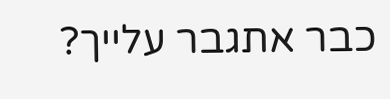כבר אתגבר עלייך?